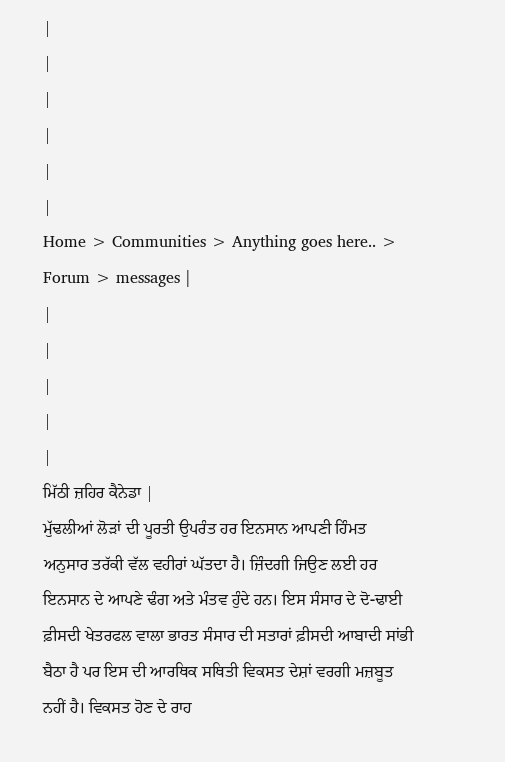|
|
|
|
|
|
Home > Communities > Anything goes here.. > Forum > messages |
|
|
|
|
|
ਮਿੱਠੀ ਜ਼ਹਿਰ ਕੈਨੇਡਾ |
ਮੁੱਢਲੀਆਂ ਲੋੜਾਂ ਦੀ ਪੂਰਤੀ ਉਪਰੰਤ ਹਰ ਇਨਸਾਨ ਆਪਣੀ ਹਿੰਮਤ ਅਨੁਸਾਰ ਤਰੱਕੀ ਵੱਲ ਵਹੀਰਾਂ ਘੱਤਦਾ ਹੈ। ਜ਼ਿੰਦਗੀ ਜਿਉਣ ਲਈ ਹਰ ਇਨਸਾਨ ਦੇ ਆਪਣੇ ਢੰਗ ਅਤੇ ਮੰਤਵ ਹੁੰਦੇ ਹਨ। ਇਸ ਸੰਸਾਰ ਦੇ ਦੋ-ਢਾਈ ਫ਼ੀਸਦੀ ਖੇਤਰਫਲ ਵਾਲਾ ਭਾਰਤ ਸੰਸਾਰ ਦੀ ਸਤਾਰਾਂ ਫ਼ੀਸਦੀ ਆਬਾਦੀ ਸਾਂਭੀ ਬੈਠਾ ਹੈ ਪਰ ਇਸ ਦੀ ਆਰਥਿਕ ਸਥਿਤੀ ਵਿਕਸਤ ਦੇਸ਼ਾਂ ਵਰਗੀ ਮਜ਼ਬੂਤ ਨਹੀਂ ਹੈ। ਵਿਕਸਤ ਹੋਣ ਦੇ ਰਾਹ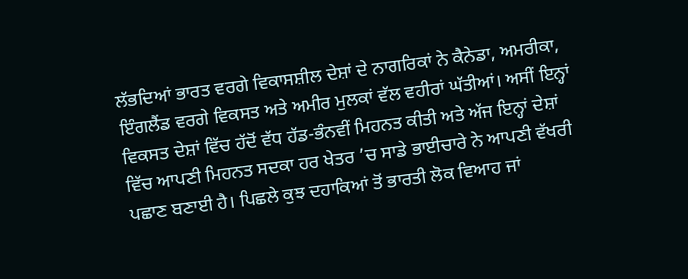ਲੱਭਦਿਆਂ ਭਾਰਤ ਵਰਗੇ ਵਿਕਾਸਸ਼ੀਲ ਦੇਸ਼ਾਂ ਦੇ ਨਾਗਰਿਕਾਂ ਨੇ ਕੈਨੇਡਾ, ਅਮਰੀਕਾ, ਇੰਗਲੈਂਡ ਵਰਗੇ ਵਿਕਸਤ ਅਤੇ ਅਮੀਰ ਮੁਲਕਾਂ ਵੱਲ ਵਹੀਰਾਂ ਘੱਤੀਆਂ। ਅਸੀਂ ਇਨ੍ਹਾਂ ਵਿਕਸਤ ਦੇਸ਼ਾਂ ਵਿੱਚ ਹੱਦੋਂ ਵੱਧ ਹੱਡ-ਭੰਨਵੀਂ ਮਿਹਨਤ ਕੀਤੀ ਅਤੇ ਅੱਜ ਇਨ੍ਹਾਂ ਦੇਸ਼ਾਂ ਵਿੱਚ ਆਪਣੀ ਮਿਹਨਤ ਸਦਕਾ ਹਰ ਖੇਤਰ ’ਚ ਸਾਡੇ ਭਾਈਚਾਰੇ ਨੇ ਆਪਣੀ ਵੱਖਰੀ ਪਛਾਣ ਬਣਾਈ ਹੈ। ਪਿਛਲੇ ਕੁਝ ਦਹਾਕਿਆਂ ਤੋਂ ਭਾਰਤੀ ਲੋਕ ਵਿਆਹ ਜਾਂ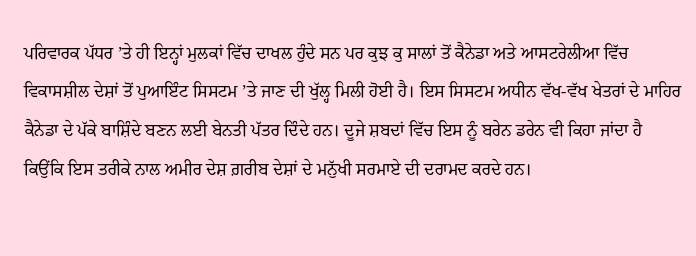ਪਰਿਵਾਰਕ ਪੱਧਰ ’ਤੇ ਹੀ ਇਨ੍ਹਾਂ ਮੁਲਕਾਂ ਵਿੱਚ ਦਾਖਲ ਹੁੰਦੇ ਸਨ ਪਰ ਕੁਝ ਕੁ ਸਾਲਾਂ ਤੋਂ ਕੈਨੇਡਾ ਅਤੇ ਆਸਟਰੇਲੀਆ ਵਿੱਚ ਵਿਕਾਸਸ਼ੀਲ ਦੇਸ਼ਾਂ ਤੋਂ ਪੁਆਇੰਟ ਸਿਸਟਮ ’ਤੇ ਜਾਣ ਦੀ ਖੁੱਲ੍ਹ ਮਿਲੀ ਹੋਈ ਹੈ। ਇਸ ਸਿਸਟਮ ਅਧੀਨ ਵੱਖ-ਵੱਖ ਖੇਤਰਾਂ ਦੇ ਮਾਹਿਰ ਕੈਨੇਡਾ ਦੇ ਪੱਕੇ ਬਾਸ਼ਿੰਦੇ ਬਣਨ ਲਈ ਬੇਨਤੀ ਪੱਤਰ ਦਿੰਦੇ ਹਨ। ਦੂਜੇ ਸ਼ਬਦਾਂ ਵਿੱਚ ਇਸ ਨੂੰ ਬਰੇਨ ਡਰੇਨ ਵੀ ਕਿਹਾ ਜਾਂਦਾ ਹੈ ਕਿਉਂਕਿ ਇਸ ਤਰੀਕੇ ਨਾਲ ਅਮੀਰ ਦੇਸ਼ ਗ਼ਰੀਬ ਦੇਸ਼ਾਂ ਦੇ ਮਨੁੱਖੀ ਸਰਮਾਏ ਦੀ ਦਰਾਮਦ ਕਰਦੇ ਹਨ।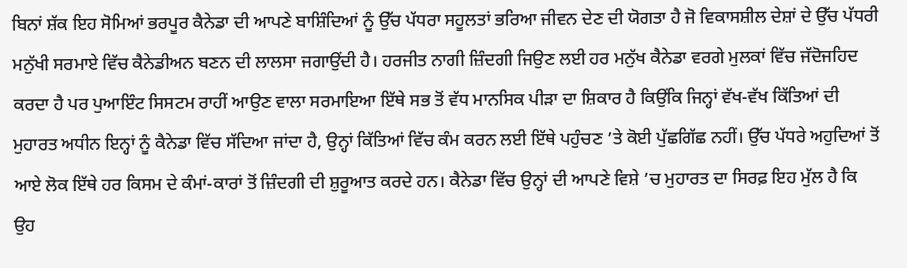ਬਿਨਾਂ ਸ਼ੱਕ ਇਹ ਸੋਮਿਆਂ ਭਰਪੂਰ ਕੈਨੇਡਾ ਦੀ ਆਪਣੇ ਬਾਸ਼ਿੰਦਿਆਂ ਨੂੰ ਉੱਚ ਪੱਧਰਾ ਸਹੂਲਤਾਂ ਭਰਿਆ ਜੀਵਨ ਦੇਣ ਦੀ ਯੋਗਤਾ ਹੈ ਜੋ ਵਿਕਾਸਸ਼ੀਲ ਦੇਸ਼ਾਂ ਦੇ ਉੱਚ ਪੱਧਰੀ ਮਨੁੱਖੀ ਸਰਮਾਏ ਵਿੱਚ ਕੈਨੇਡੀਅਨ ਬਣਨ ਦੀ ਲਾਲਸਾ ਜਗਾਉਂਦੀ ਹੈ। ਹਰਜੀਤ ਨਾਗੀ ਜ਼ਿੰਦਗੀ ਜਿਉਣ ਲਈ ਹਰ ਮਨੁੱਖ ਕੈਨੇਡਾ ਵਰਗੇ ਮੁਲਕਾਂ ਵਿੱਚ ਜੱਦੋਜਹਿਦ ਕਰਦਾ ਹੈ ਪਰ ਪੁਆਇੰਟ ਸਿਸਟਮ ਰਾਹੀਂ ਆਉਣ ਵਾਲਾ ਸਰਮਾਇਆ ਇੱਥੇ ਸਭ ਤੋਂ ਵੱਧ ਮਾਨਸਿਕ ਪੀੜਾ ਦਾ ਸ਼ਿਕਾਰ ਹੈ ਕਿਉਂਕਿ ਜਿਨ੍ਹਾਂ ਵੱਖ-ਵੱਖ ਕਿੱਤਿਆਂ ਦੀ ਮੁਹਾਰਤ ਅਧੀਨ ਇਨ੍ਹਾਂ ਨੂੰ ਕੈਨੇਡਾ ਵਿੱਚ ਸੱਦਿਆ ਜਾਂਦਾ ਹੈ, ਉਨ੍ਹਾਂ ਕਿੱਤਿਆਂ ਵਿੱਚ ਕੰਮ ਕਰਨ ਲਈ ਇੱਥੇ ਪਹੁੰਚਣ ’ਤੇ ਕੋਈ ਪੁੱਛਗਿੱਛ ਨਹੀਂ। ਉੱਚ ਪੱਧਰੇ ਅਹੁਦਿਆਂ ਤੋਂ ਆਏ ਲੋਕ ਇੱਥੇ ਹਰ ਕਿਸਮ ਦੇ ਕੰਮਾਂ-ਕਾਰਾਂ ਤੋਂ ਜ਼ਿੰਦਗੀ ਦੀ ਸ਼ੁਰੂਆਤ ਕਰਦੇ ਹਨ। ਕੈਨੇਡਾ ਵਿੱਚ ਉਨ੍ਹਾਂ ਦੀ ਆਪਣੇ ਵਿਸ਼ੇ ’ਚ ਮੁਹਾਰਤ ਦਾ ਸਿਰਫ਼ ਇਹ ਮੁੱਲ ਹੈ ਕਿ ਉਹ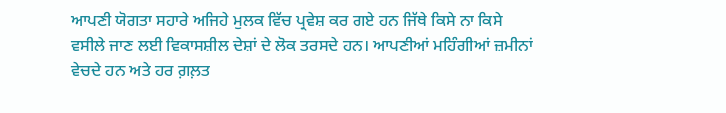ਆਪਣੀ ਯੋਗਤਾ ਸਹਾਰੇ ਅਜਿਹੇ ਮੁਲਕ ਵਿੱਚ ਪ੍ਰਵੇਸ਼ ਕਰ ਗਏ ਹਨ ਜਿੱਥੇ ਕਿਸੇ ਨਾ ਕਿਸੇ ਵਸੀਲੇ ਜਾਣ ਲਈ ਵਿਕਾਸਸ਼ੀਲ ਦੇਸ਼ਾਂ ਦੇ ਲੋਕ ਤਰਸਦੇ ਹਨ। ਆਪਣੀਆਂ ਮਹਿੰਗੀਆਂ ਜ਼ਮੀਨਾਂ ਵੇਚਦੇ ਹਨ ਅਤੇ ਹਰ ਗ਼ਲ਼ਤ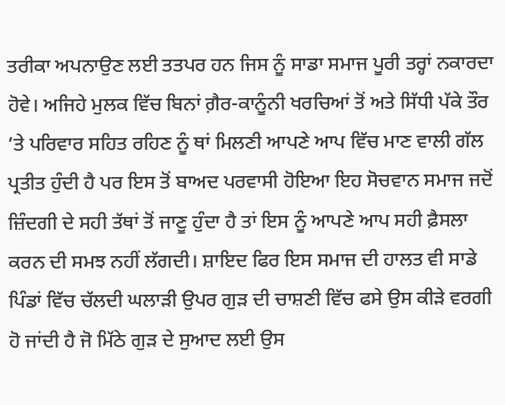ਤਰੀਕਾ ਅਪਨਾਉਣ ਲਈ ਤਤਪਰ ਹਨ ਜਿਸ ਨੂੰ ਸਾਡਾ ਸਮਾਜ ਪੂਰੀ ਤਰ੍ਹਾਂ ਨਕਾਰਦਾ ਹੋਵੇ। ਅਜਿਹੇ ਮੁਲਕ ਵਿੱਚ ਬਿਨਾਂ ਗ਼ੈਰ-ਕਾਨੂੰਨੀ ਖਰਚਿਆਂ ਤੋਂ ਅਤੇ ਸਿੱਧੀ ਪੱਕੇ ਤੌਰ ’ਤੇ ਪਰਿਵਾਰ ਸਹਿਤ ਰਹਿਣ ਨੂੰ ਥਾਂ ਮਿਲਣੀ ਆਪਣੇ ਆਪ ਵਿੱਚ ਮਾਣ ਵਾਲੀ ਗੱਲ ਪ੍ਰਤੀਤ ਹੁੰਦੀ ਹੈ ਪਰ ਇਸ ਤੋਂ ਬਾਅਦ ਪਰਵਾਸੀ ਹੋਇਆ ਇਹ ਸੋਚਵਾਨ ਸਮਾਜ ਜਦੋਂ ਜ਼ਿੰਦਗੀ ਦੇ ਸਹੀ ਤੱਥਾਂ ਤੋਂ ਜਾਣੂ ਹੁੰਦਾ ਹੈ ਤਾਂ ਇਸ ਨੂੰ ਆਪਣੇ ਆਪ ਸਹੀ ਫ਼ੈਸਲਾ ਕਰਨ ਦੀ ਸਮਝ ਨਹੀਂ ਲੱਗਦੀ। ਸ਼ਾਇਦ ਫਿਰ ਇਸ ਸਮਾਜ ਦੀ ਹਾਲਤ ਵੀ ਸਾਡੇ ਪਿੰਡਾਂ ਵਿੱਚ ਚੱਲਦੀ ਘਲਾੜੀ ਉਪਰ ਗੁੜ ਦੀ ਚਾਸ਼ਣੀ ਵਿੱਚ ਫਸੇ ਉਸ ਕੀੜੇ ਵਰਗੀ ਹੋ ਜਾਂਦੀ ਹੈ ਜੋ ਮਿੱਠੇ ਗੁੜ ਦੇ ਸੁਆਦ ਲਈ ਉਸ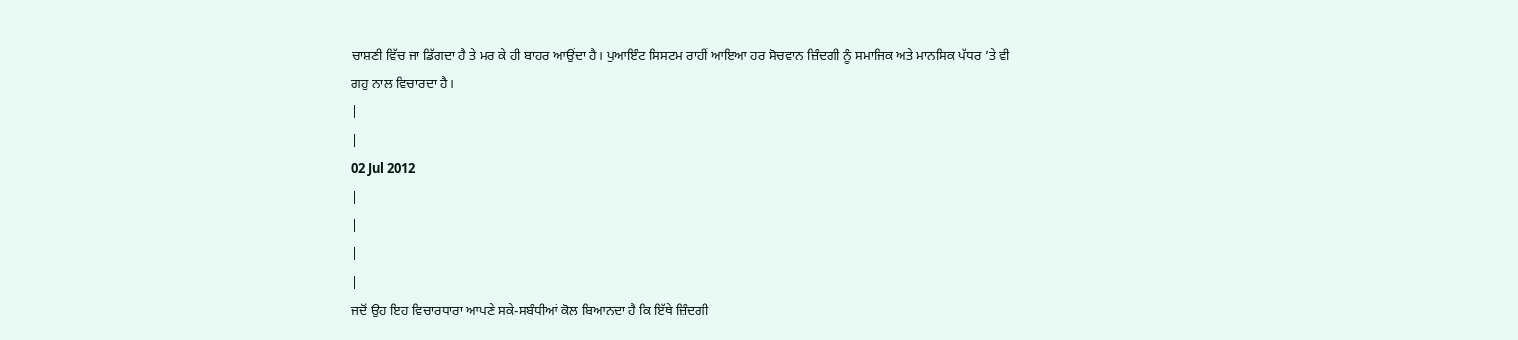ਚਾਸ਼ਣੀ ਵਿੱਚ ਜਾ ਡਿੱਗਦਾ ਹੈ ਤੇ ਮਰ ਕੇ ਹੀ ਬਾਹਰ ਆਉਂਦਾ ਹੈ। ਪੁਆਇੰਟ ਸਿਸਟਮ ਰਾਹੀਂ ਆਇਆ ਹਰ ਸੋਚਵਾਨ ਜ਼ਿੰਦਗੀ ਨੂੰ ਸਮਾਜਿਕ ਅਤੇ ਮਾਨਸਿਕ ਪੱਧਰ ’ਤੇ ਵੀ ਗਹੁ ਨਾਲ ਵਿਚਾਰਦਾ ਹੈ।
|
|
02 Jul 2012
|
|
|
|
ਜਦੋਂ ਉਹ ਇਹ ਵਿਚਾਰਧਾਰਾ ਆਪਣੇ ਸਕੇ-ਸਬੰਧੀਆਂ ਕੋਲ ਬਿਆਨਦਾ ਹੈ ਕਿ ਇੱਥੇ ਜ਼ਿੰਦਗੀ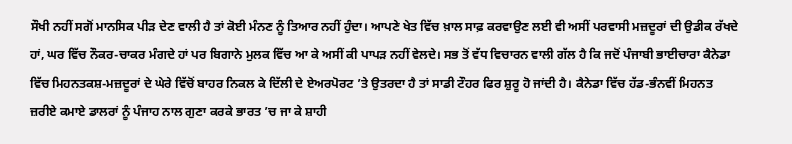ਸੌਖੀ ਨਹੀਂ ਸਗੋਂ ਮਾਨਸਿਕ ਪੀੜ ਦੇਣ ਵਾਲੀ ਹੈ ਤਾਂ ਕੋਈ ਮੰਨਣ ਨੂੰ ਤਿਆਰ ਨਹੀਂ ਹੁੰਦਾ। ਆਪਣੇ ਖੇਤ ਵਿੱਚ ਖ਼ਾਲ ਸਾਫ਼ ਕਰਵਾਉਣ ਲਈ ਵੀ ਅਸੀਂ ਪਰਵਾਸੀ ਮਜ਼ਦੂਰਾਂ ਦੀ ਉਡੀਕ ਰੱਖਦੇ ਹਾਂ, ਘਰ ਵਿੱਚ ਨੌਕਰ-ਚਾਕਰ ਮੰਗਦੇ ਹਾਂ ਪਰ ਬਿਗਾਨੇ ਮੁਲਕ ਵਿੱਚ ਆ ਕੇ ਅਸੀਂ ਕੀ ਪਾਪੜ ਨਹੀਂ ਵੇਲਦੇ। ਸਭ ਤੋਂ ਵੱਧ ਵਿਚਾਰਨ ਵਾਲੀ ਗੱਲ ਹੈ ਕਿ ਜਦੋਂ ਪੰਜਾਬੀ ਭਾਈਚਾਰਾ ਕੈਨੇਡਾ ਵਿੱਚ ਮਿਹਨਤਕਸ਼-ਮਜ਼ਦੂਰਾਂ ਦੇ ਘੇਰੇ ਵਿੱਚੋਂ ਬਾਹਰ ਨਿਕਲ ਕੇ ਦਿੱਲੀ ਦੇ ਏਅਰਪੋਰਟ ’ਤੇ ਉਤਰਦਾ ਹੈ ਤਾਂ ਸਾਡੀ ਟੌਹਰ ਫਿਰ ਸ਼ੁਰੂ ਹੋ ਜਾਂਦੀ ਹੈ। ਕੈਨੇਡਾ ਵਿੱਚ ਹੱਡ-ਭੰਨਵੀਂ ਮਿਹਨਤ ਜ਼ਰੀਏ ਕਮਾਏ ਡਾਲਰਾਂ ਨੂੰ ਪੰਜਾਹ ਨਾਲ ਗੁਣਾ ਕਰਕੇ ਭਾਰਤ ’ਚ ਜਾ ਕੇ ਸ਼ਾਹੀ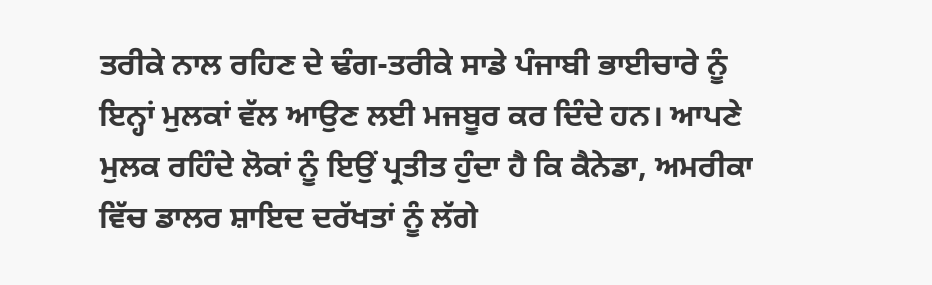ਤਰੀਕੇ ਨਾਲ ਰਹਿਣ ਦੇ ਢੰਗ-ਤਰੀਕੇ ਸਾਡੇ ਪੰਜਾਬੀ ਭਾਈਚਾਰੇ ਨੂੰ ਇਨ੍ਹਾਂ ਮੁਲਕਾਂ ਵੱਲ ਆਉਣ ਲਈ ਮਜਬੂਰ ਕਰ ਦਿੰਦੇ ਹਨ। ਆਪਣੇ ਮੁਲਕ ਰਹਿੰਦੇ ਲੋਕਾਂ ਨੂੰ ਇਉਂ ਪ੍ਰਤੀਤ ਹੁੰਦਾ ਹੈ ਕਿ ਕੈਨੇਡਾ, ਅਮਰੀਕਾ ਵਿੱਚ ਡਾਲਰ ਸ਼ਾਇਦ ਦਰੱਖਤਾਂ ਨੂੰ ਲੱਗੇ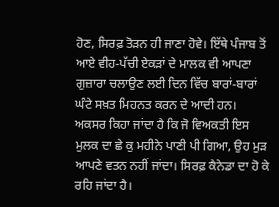ਹੋਣ, ਸਿਰਫ਼ ਤੋੜਨ ਹੀ ਜਾਣਾ ਹੋਵੇ। ਇੱਥੇ ਪੰਜਾਬ ਤੋਂ ਆਏ ਵੀਹ-ਪੱਚੀ ਏਕੜਾਂ ਦੇ ਮਾਲਕ ਵੀ ਆਪਣਾ ਗੁਜ਼ਾਰਾ ਚਲਾਉਣ ਲਈ ਦਿਨ ਵਿੱਚ ਬਾਰਾਂ-ਬਾਰਾਂ ਘੰਟੇ ਸਖ਼ਤ ਮਿਹਨਤ ਕਰਨ ਦੇ ਆਦੀ ਹਨ। ਅਕਸਰ ਕਿਹਾ ਜਾਂਦਾ ਹੈ ਕਿ ਜੋ ਵਿਅਕਤੀ ਇਸ ਮੁਲਕ ਦਾ ਛੇ ਕੁ ਮਹੀਨੇ ਪਾਣੀ ਪੀ ਗਿਆ, ਉਹ ਮੁੜ ਆਪਣੇ ਵਤਨ ਨਹੀਂ ਜਾਂਦਾ। ਸਿਰਫ਼ ਕੈਨੇਡਾ ਦਾ ਹੋ ਕੇ ਰਹਿ ਜਾਂਦਾ ਹੈ।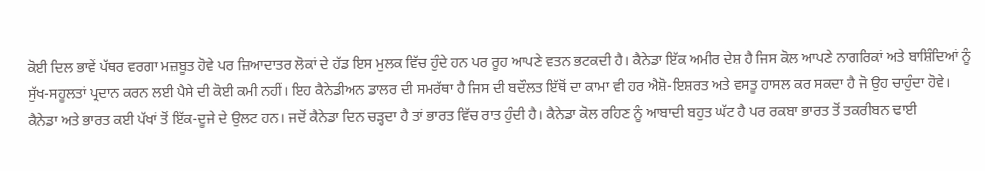ਕੋਈ ਦਿਲ ਭਾਵੇਂ ਪੱਥਰ ਵਰਗਾ ਮਜ਼ਬੂਤ ਹੋਵੇ ਪਰ ਜ਼ਿਆਦਾਤਰ ਲੋਕਾਂ ਦੇ ਹੱਡ ਇਸ ਮੁਲਕ ਵਿੱਚ ਹੁੰਦੇ ਹਨ ਪਰ ਰੂਹ ਆਪਣੇ ਵਤਨ ਭਟਕਦੀ ਹੈ। ਕੈਨੇਡਾ ਇੱਕ ਅਮੀਰ ਦੇਸ਼ ਹੈ ਜਿਸ ਕੋਲ ਆਪਣੇ ਨਾਗਰਿਕਾਂ ਅਤੇ ਬਾਸ਼ਿੰਦਿਆਂ ਨੂੰ ਸੁੱਖ-ਸਹੂਲਤਾਂ ਪ੍ਰਦਾਨ ਕਰਨ ਲਈ ਪੈਸੇ ਦੀ ਕੋਈ ਕਮੀ ਨਹੀਂ। ਇਹ ਕੈਨੇਡੀਅਨ ਡਾਲਰ ਦੀ ਸਮਰੱਥਾ ਹੈ ਜਿਸ ਦੀ ਬਦੌਲਤ ਇੱਥੋਂ ਦਾ ਕਾਮਾ ਵੀ ਹਰ ਐਸ਼ੋ-ਇਸ਼ਰਤ ਅਤੇ ਵਸਤੂ ਹਾਸਲ ਕਰ ਸਕਦਾ ਹੈ ਜੋ ਉਹ ਚਾਹੁੰਦਾ ਹੋਵੇ। ਕੈਨੇਡਾ ਅਤੇ ਭਾਰਤ ਕਈ ਪੱਖਾਂ ਤੋਂ ਇੱਕ-ਦੂਜੇ ਦੇ ਉਲਟ ਹਨ। ਜਦੋਂ ਕੈਨੇਡਾ ਦਿਨ ਚੜ੍ਹਦਾ ਹੈ ਤਾਂ ਭਾਰਤ ਵਿੱਚ ਰਾਤ ਹੁੰਦੀ ਹੈ। ਕੈਨੇਡਾ ਕੋਲ ਰਹਿਣ ਨੂੰ ਆਬਾਦੀ ਬਹੁਤ ਘੱਟ ਹੈ ਪਰ ਰਕਬਾ ਭਾਰਤ ਤੋਂ ਤਕਰੀਬਨ ਢਾਈ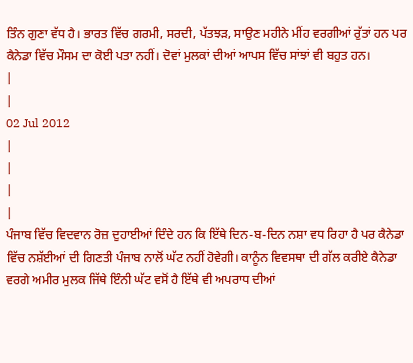ਤਿੰਨ ਗੁਣਾ ਵੱਧ ਹੈ। ਭਾਰਤ ਵਿੱਚ ਗਰਮੀ, ਸਰਦੀ, ਪੱਤਝੜ, ਸਾਉਣ ਮਹੀਨੇ ਮੀਂਹ ਵਰਗੀਆਂ ਰੁੱਤਾਂ ਹਨ ਪਰ ਕੈਨੇਡਾ ਵਿੱਚ ਮੌਸਮ ਦਾ ਕੋਈ ਪਤਾ ਨਹੀਂ। ਦੋਵਾਂ ਮੁਲਕਾਂ ਦੀਆਂ ਆਪਸ ਵਿੱਚ ਸਾਂਝਾਂ ਵੀ ਬਹੁਤ ਹਨ।
|
|
02 Jul 2012
|
|
|
|
ਪੰਜਾਬ ਵਿੱਚ ਵਿਦਵਾਨ ਰੋਜ਼ ਦੁਹਾਈਆਂ ਦਿੰਦੇ ਹਨ ਕਿ ਇੱਥੇ ਦਿਨ-ਬ-ਦਿਨ ਨਸ਼ਾ ਵਧ ਰਿਹਾ ਹੈ ਪਰ ਕੈਨੇਡਾ ਵਿੱਚ ਨਸ਼ੱਈਆਂ ਦੀ ਗਿਣਤੀ ਪੰਜਾਬ ਨਾਲੋਂ ਘੱਟ ਨਹੀਂ ਹੋਵੇਗੀ। ਕਾਨੂੰਨ ਵਿਵਸਥਾ ਦੀ ਗੱਲ ਕਰੀਏ ਕੈਨੇਡਾ ਵਰਗੇ ਅਮੀਰ ਮੁਲਕ ਜਿੱਥੇ ਇੰਨੀ ਘੱਟ ਵਸੋਂ ਹੈ ਇੱਥੇ ਵੀ ਅਪਰਾਧ ਦੀਆਂ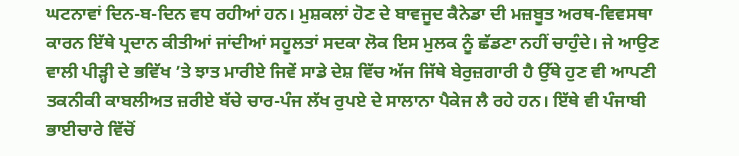ਘਟਨਾਵਾਂ ਦਿਨ-ਬ-ਦਿਨ ਵਧ ਰਹੀਆਂ ਹਨ। ਮੁਸ਼ਕਲਾਂ ਹੋਣ ਦੇ ਬਾਵਜੂਦ ਕੈਨੇਡਾ ਦੀ ਮਜ਼ਬੂਤ ਅਰਥ-ਵਿਵਸਥਾ ਕਾਰਨ ਇੱਥੇ ਪ੍ਰਦਾਨ ਕੀਤੀਆਂ ਜਾਂਦੀਆਂ ਸਹੂਲਤਾਂ ਸਦਕਾ ਲੋਕ ਇਸ ਮੁਲਕ ਨੂੰ ਛੱਡਣਾ ਨਹੀਂ ਚਾਹੁੰਦੇ। ਜੇ ਆਉਣ ਵਾਲੀ ਪੀੜ੍ਹੀ ਦੇ ਭਵਿੱਖ ’ਤੇ ਝਾਤ ਮਾਰੀਏ ਜਿਵੇਂ ਸਾਡੇ ਦੇਸ਼ ਵਿੱਚ ਅੱਜ ਜਿੱਥੇ ਬੇਰੁਜ਼ਗਾਰੀ ਹੈ ਉੱਥੇ ਹੁਣ ਵੀ ਆਪਣੀ ਤਕਨੀਕੀ ਕਾਬਲੀਅਤ ਜ਼ਰੀਏ ਬੱਚੇ ਚਾਰ-ਪੰਜ ਲੱਖ ਰੁਪਏ ਦੇ ਸਾਲਾਨਾ ਪੈਕੇਜ ਲੈ ਰਹੇ ਹਨ। ਇੱਥੇ ਵੀ ਪੰਜਾਬੀ ਭਾਈਚਾਰੇ ਵਿੱਚੋਂ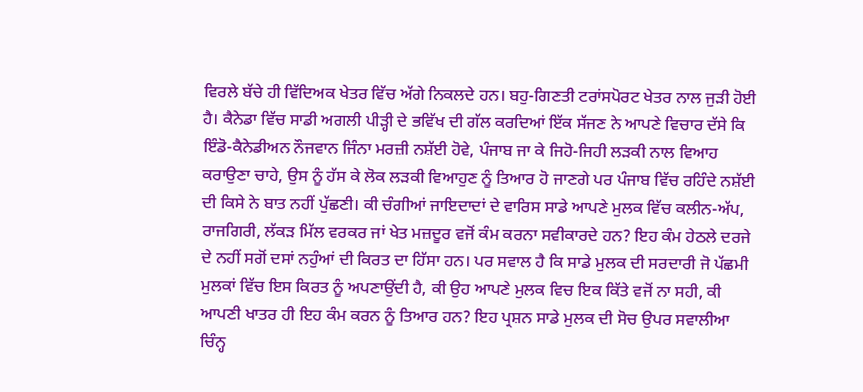ਵਿਰਲੇ ਬੱਚੇ ਹੀ ਵਿੱਦਿਅਕ ਖੇਤਰ ਵਿੱਚ ਅੱਗੇ ਨਿਕਲਦੇ ਹਨ। ਬਹੁ-ਗਿਣਤੀ ਟਰਾਂਸਪੋਰਟ ਖੇਤਰ ਨਾਲ ਜੁੜੀ ਹੋਈ ਹੈ। ਕੈਨੇਡਾ ਵਿੱਚ ਸਾਡੀ ਅਗਲੀ ਪੀੜ੍ਹੀ ਦੇ ਭਵਿੱਖ ਦੀ ਗੱਲ ਕਰਦਿਆਂ ਇੱਕ ਸੱਜਣ ਨੇ ਆਪਣੇ ਵਿਚਾਰ ਦੱਸੇ ਕਿ ਇੰਡੋ-ਕੈਨੇਡੀਅਨ ਨੌਜਵਾਨ ਜਿੰਨਾ ਮਰਜ਼ੀ ਨਸ਼ੱਈ ਹੋਵੇ, ਪੰਜਾਬ ਜਾ ਕੇ ਜਿਹੋ-ਜਿਹੀ ਲੜਕੀ ਨਾਲ ਵਿਆਹ ਕਰਾਉਣਾ ਚਾਹੇ, ਉਸ ਨੂੰ ਹੱਸ ਕੇ ਲੋਕ ਲੜਕੀ ਵਿਆਹੁਣ ਨੂੰ ਤਿਆਰ ਹੋ ਜਾਣਗੇ ਪਰ ਪੰਜਾਬ ਵਿੱਚ ਰਹਿੰਦੇ ਨਸ਼ੱਈ ਦੀ ਕਿਸੇ ਨੇ ਬਾਤ ਨਹੀਂ ਪੁੱਛਣੀ। ਕੀ ਚੰਗੀਆਂ ਜਾਇਦਾਦਾਂ ਦੇ ਵਾਰਿਸ ਸਾਡੇ ਆਪਣੇ ਮੁਲਕ ਵਿੱਚ ਕਲੀਨ-ਅੱਪ, ਰਾਜਗਿਰੀ, ਲੱਕੜ ਮਿੱਲ ਵਰਕਰ ਜਾਂ ਖੇਤ ਮਜ਼ਦੂਰ ਵਜੋਂ ਕੰਮ ਕਰਨਾ ਸਵੀਕਾਰਦੇ ਹਨ? ਇਹ ਕੰਮ ਹੇਠਲੇ ਦਰਜੇ ਦੇ ਨਹੀਂ ਸਗੋਂ ਦਸਾਂ ਨਹੁੰਆਂ ਦੀ ਕਿਰਤ ਦਾ ਹਿੱਸਾ ਹਨ। ਪਰ ਸਵਾਲ ਹੈ ਕਿ ਸਾਡੇ ਮੁਲਕ ਦੀ ਸਰਦਾਰੀ ਜੋ ਪੱਛਮੀ ਮੁਲਕਾਂ ਵਿੱਚ ਇਸ ਕਿਰਤ ਨੂੰ ਅਪਣਾਉਂਦੀ ਹੈ, ਕੀ ਉਹ ਆਪਣੇ ਮੁਲਕ ਵਿਚ ਇਕ ਕਿੱਤੇ ਵਜੋਂ ਨਾ ਸਹੀ, ਕੀ ਆਪਣੀ ਖਾਤਰ ਹੀ ਇਹ ਕੰਮ ਕਰਨ ਨੂੰ ਤਿਆਰ ਹਨ? ਇਹ ਪ੍ਰਸ਼ਨ ਸਾਡੇ ਮੁਲਕ ਦੀ ਸੋਚ ਉਪਰ ਸਵਾਲੀਆ ਚਿੰਨ੍ਹ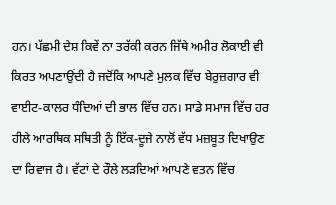ਹਨ। ਪੱਛਮੀ ਦੇਸ਼ ਕਿਵੇਂ ਨਾ ਤਰੱਕੀ ਕਰਨ ਜਿੱਥੇ ਅਮੀਰ ਲੋਕਾਈ ਵੀ ਕਿਰਤ ਅਪਣਾਉਂਦੀ ਹੈ ਜਦੋਂਕਿ ਆਪਣੇ ਮੁਲਕ ਵਿੱਚ ਬੇਰੁਜ਼ਗਾਰ ਵੀ ਵਾਈਟ-ਕਾਲਰ ਧੰਦਿਆਂ ਦੀ ਭਾਲ ਵਿੱਚ ਹਨ। ਸਾਡੇ ਸਮਾਜ ਵਿੱਚ ਹਰ ਹੀਲੇ ਆਰਥਿਕ ਸਥਿਤੀ ਨੂੰ ਇੱਕ-ਦੂਜੇ ਨਾਲੋਂ ਵੱਧ ਮਜ਼ਬੂਤ ਦਿਖਾਉਣ ਦਾ ਰਿਵਾਜ ਹੈ। ਵੱਟਾਂ ਦੇ ਰੌਲੇ ਲੜਦਿਆਂ ਆਪਣੇ ਵਤਨ ਵਿੱਚ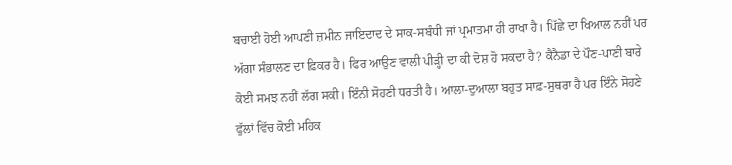ਬਚਾਈ ਹੋਈ ਆਪਣੀ ਜ਼ਮੀਨ ਜਾਇਦਾਦ ਦੇ ਸਾਕ-ਸਬੰਧੀ ਜਾਂ ਪ੍ਰਮਾਤਮਾ ਹੀ ਰਾਖਾ ਹੈ। ਪਿੱਛੇ ਦਾ ਖਿਆਲ ਨਹੀਂ ਪਰ ਅੱਗਾ ਸੰਭਾਲਣ ਦਾ ਫ਼ਿਕਰ ਹੈ। ਫਿਰ ਆਉਣ ਵਾਲੀ ਪੀੜ੍ਹੀ ਦਾ ਕੀ ਦੋਸ਼ ਹੋ ਸਕਦਾ ਹੈ? ਕੈਨੈਡਾ ਦੇ ਪੌਣ-ਪਾਣੀ ਬਾਰੇ ਕੋਈ ਸਮਝ ਨਹੀਂ ਲੱਗ ਸਕੀ। ਇੰਨੀ ਸੋਹਣੀ ਧਰਤੀ ਹੈ। ਆਲਾ-ਦੁਆਲਾ ਬਹੁਤ ਸਾਫ਼-ਸੁਥਰਾ ਹੈ ਪਰ ਇੰਨੇ ਸੋਹਣੇ ਫੁੱਲਾਂ ਵਿੱਚ ਕੋਈ ਮਹਿਕ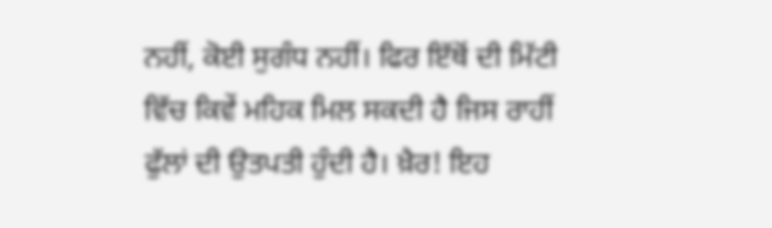ਨਹੀਂ, ਕੋਈ ਸੁਗੰਧ ਨਹੀਂ। ਫਿਰ ਇੱਥੋਂ ਦੀ ਮਿੱਟੀ ਵਿੱਚ ਕਿਵੇਂ ਮਹਿਕ ਮਿਲ ਸਕਦੀ ਹੈ ਜਿਸ ਰਾਹੀਂ ਫੁੱਲਾਂ ਦੀ ਉਤਪਤੀ ਹੁੰਦੀ ਹੈ। ਖ਼ੈਰ! ਇਹ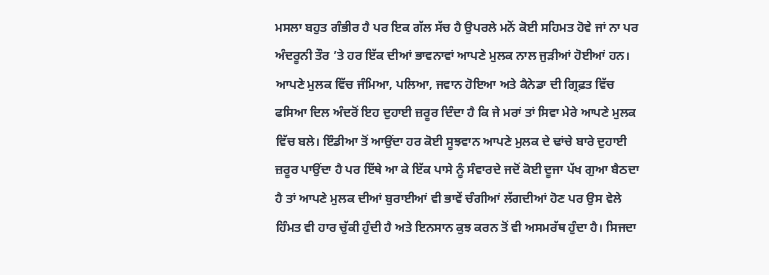ਮਸਲਾ ਬਹੁਤ ਗੰਭੀਰ ਹੈ ਪਰ ਇਕ ਗੱਲ ਸੱਚ ਹੈ ਉਪਰਲੇ ਮਨੋਂ ਕੋਈ ਸਹਿਮਤ ਹੋਵੇ ਜਾਂ ਨਾ ਪਰ ਅੰਦਰੂਨੀ ਤੌਰ ’ਤੇ ਹਰ ਇੱਕ ਦੀਆਂ ਭਾਵਨਾਵਾਂ ਆਪਣੇ ਮੁਲਕ ਨਾਲ ਜੁੜੀਆਂ ਹੋਈਆਂ ਹਨ। ਆਪਣੇ ਮੁਲਕ ਵਿੱਚ ਜੰਮਿਆ, ਪਲਿਆ, ਜਵਾਨ ਹੋਇਆ ਅਤੇ ਕੈਨੇਡਾ ਦੀ ਗ੍ਰਿਫ਼ਤ ਵਿੱਚ ਫਸਿਆ ਦਿਲ ਅੰਦਰੋਂ ਇਹ ਦੁਹਾਈ ਜ਼ਰੂਰ ਦਿੰਦਾ ਹੈ ਕਿ ਜੇ ਮਰਾਂ ਤਾਂ ਸਿਵਾ ਮੇਰੇ ਆਪਣੇ ਮੁਲਕ ਵਿੱਚ ਬਲੇ। ਇੰਡੀਆ ਤੋਂ ਆਉਂਦਾ ਹਰ ਕੋਈ ਸੂਝਵਾਨ ਆਪਣੇ ਮੁਲਕ ਦੇ ਢਾਂਚੇ ਬਾਰੇ ਦੁਹਾਈ ਜ਼ਰੂਰ ਪਾਉਂਦਾ ਹੈ ਪਰ ਇੱਥੇ ਆ ਕੇ ਇੱਕ ਪਾਸੇ ਨੂੰ ਸੰਵਾਰਦੇ ਜਦੋਂ ਕੋਈ ਦੂਜਾ ਪੱਖ ਗੁਆ ਬੈਠਦਾ ਹੈ ਤਾਂ ਆਪਣੇ ਮੁਲਕ ਦੀਆਂ ਬੁਰਾਈਆਂ ਵੀ ਭਾਵੇਂ ਚੰਗੀਆਂ ਲੱਗਦੀਆਂ ਹੋਣ ਪਰ ਉਸ ਵੇਲੇ ਹਿੰਮਤ ਵੀ ਹਾਰ ਚੁੱਕੀ ਹੁੰਦੀ ਹੈ ਅਤੇ ਇਨਸਾਨ ਕੁਝ ਕਰਨ ਤੋਂ ਵੀ ਅਸਮਰੱਥ ਹੁੰਦਾ ਹੈ। ਸਿਜਦਾ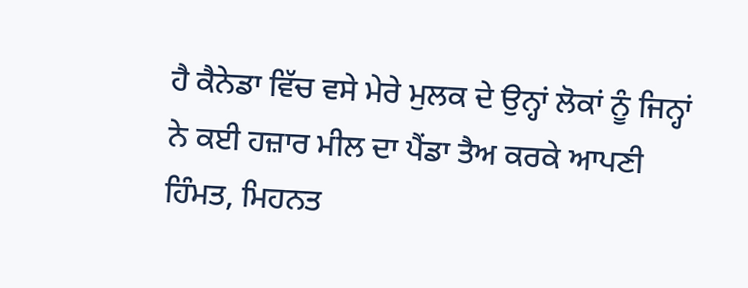ਹੈ ਕੈਨੇਡਾ ਵਿੱਚ ਵਸੇ ਮੇਰੇ ਮੁਲਕ ਦੇ ਉਨ੍ਹਾਂ ਲੋਕਾਂ ਨੂੰ ਜਿਨ੍ਹਾਂ ਨੇ ਕਈ ਹਜ਼ਾਰ ਮੀਲ ਦਾ ਪੈਂਡਾ ਤੈਅ ਕਰਕੇ ਆਪਣੀ ਹਿੰਮਤ, ਮਿਹਨਤ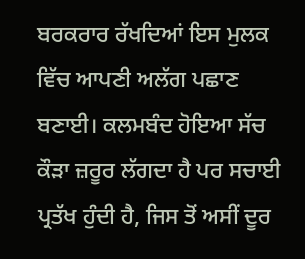ਬਰਕਰਾਰ ਰੱਖਦਿਆਂ ਇਸ ਮੁਲਕ ਵਿੱਚ ਆਪਣੀ ਅਲੱਗ ਪਛਾਣ ਬਣਾਈ। ਕਲਮਬੰਦ ਹੋਇਆ ਸੱਚ ਕੌੜਾ ਜ਼ਰੂਰ ਲੱਗਦਾ ਹੈ ਪਰ ਸਚਾਈ ਪ੍ਰਤੱਖ ਹੁੰਦੀ ਹੈ, ਜਿਸ ਤੋਂ ਅਸੀਂ ਦੂਰ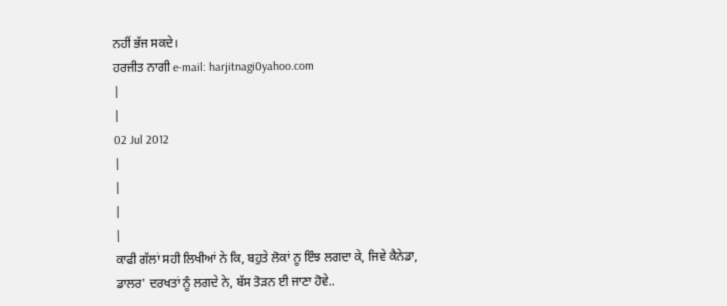ਨਹੀਂ ਭੱਜ ਸਕਦੇ।
ਹਰਜੀਤ ਨਾਗੀ e-mail: harjitnagi0yahoo.com
|
|
02 Jul 2012
|
|
|
|
ਕਾਫੀ ਗੱਲਾਂ ਸਹੀ ਲਿਖੀਆਂ ਨੇ ਕਿ, ਬਹੁਤੇ ਲੋਕਾਂ ਨੂ ਇੰਝ ਲਗਦਾ ਕੇ, ਜਿਵੇ ਕੈਨੇਡਾ, ਡਾਲਰ' ਦਰਖਤਾਂ ਨੂੰ ਲਗਦੇ ਨੇ, ਬੱਸ ਤੋੜਨ ਈ ਜਾਣਾ ਹੋਵੇ..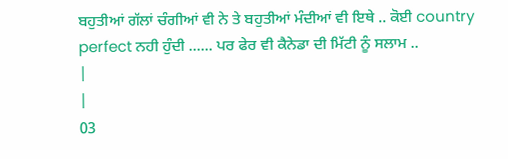ਬਹੁਤੀਆਂ ਗੱਲਾਂ ਚੰਗੀਆਂ ਵੀ ਨੇ ਤੇ ਬਹੁਤੀਆਂ ਮੰਦੀਆਂ ਵੀ ਇਥੇ .. ਕੋਈ country perfect ਨਹੀ ਹੁੰਦੀ ...... ਪਰ ਫੇਰ ਵੀ ਕੈਨੇਡਾ ਦੀ ਮਿੱਟੀ ਨੂੰ ਸਲਾਮ ..
|
|
03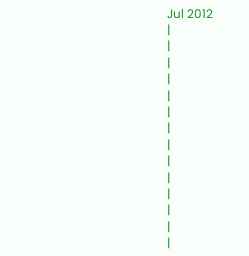Jul 2012
|
|
|
|
|
|
|
|
|
|
|
|
|
|